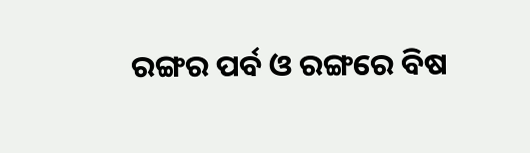ରଙ୍ଗର ପର୍ବ ଓ ରଙ୍ଗରେ ବିଷ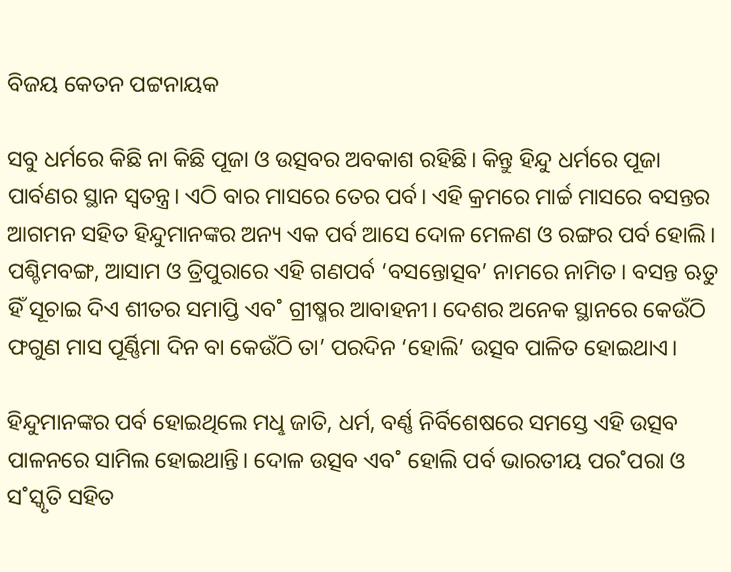ବିଜୟ କେତନ ପଟ୍ଟନାୟକ

ସବୁ ଧର୍ମରେ କିଛି ନା କିଛି ପୂଜା ଓ ଉତ୍ସବର ଅବକାଶ ରହିଛି। କିନ୍ତୁ ହିନ୍ଦୁ ଧର୍ମରେ ପୂଜା ପାର୍ବଣର ସ୍ଥାନ ସ୍ବତନ୍ତ୍ର। ଏଠି ବାର ମାସରେ ତେର ପର୍ବ। ଏହି କ୍ରମରେ ମାର୍ଚ୍ଚ ମାସରେ ବସନ୍ତର ଆଗମନ ସହିତ ହିନ୍ଦୁମାନଙ୍କର ଅନ୍ୟ ଏକ ପର୍ବ ଆସେ ଦୋଳ ମେଳଣ ଓ ରଙ୍ଗର ପର୍ବ ହୋଲି। ପଶ୍ଚିମବଙ୍ଗ, ଆସାମ ଓ ତ୍ରିପୁରାରେ ଏହି ଗଣପର୍ବ ‘ବସନ୍ତୋତ୍ସବ’ ନାମରେ ନାମିତ। ବସନ୍ତ ଋତୁ ହିଁ ସୂଚାଇ ଦିଏ ଶୀତର ସମାପ୍ତି ଏବ˚ ଗ୍ରୀଷ୍ମର ଆବାହନୀ। ଦେଶର ଅନେକ ସ୍ଥାନରେ କେଉଁଠି ଫଗୁଣ ମାସ ପୂର୍ଣ୍ଣିମା ଦିନ ବା କେଉଁଠି ତା’ ପରଦିନ ‘ହୋଲି’ ଉତ୍ସବ ପାଳିତ ହୋଇଥାଏ।

ହିନ୍ଦୁମାନଙ୍କର ପର୍ବ ହୋଇଥିଲେ ମଧୢ ଜାତି, ଧର୍ମ, ବର୍ଣ୍ଣ ନିର୍ବିଶେଷରେ ସମସ୍ତେ ଏହି ଉତ୍ସବ ପାଳନରେ ସାମିଲ ହୋଇଥାନ୍ତି। ଦୋଳ ଉତ୍ସବ ଏବ˚ ହୋଲି ପର୍ବ ଭାରତୀୟ ପର˚ପରା ଓ ସ˚ସ୍କୃତି ସହିତ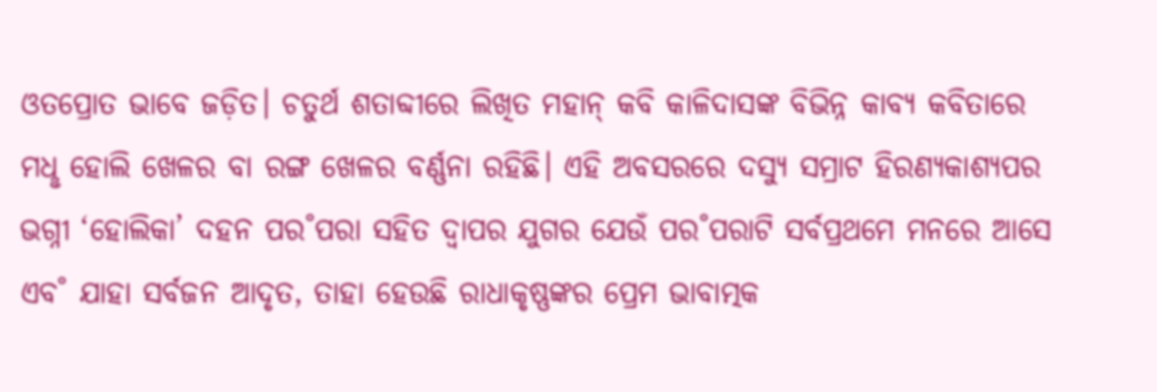ଓତପ୍ରୋତ ଭାବେ ଜଡ଼ିତ। ଚତୁର୍ଥ ଶତାବ୍ଦୀରେ ଲିଖିତ ମହାନ୍‌ କବି କାଳିଦାସଙ୍କ ବିଭିନ୍ନ କାବ୍ୟ କବିତାରେ ମଧୢ ହୋଲି ଖେଳର ବା ରଙ୍ଗ ଖେଳର ବର୍ଣ୍ଣନା ରହିଛି। ଏହି ଅବସରରେ ଦସ୍ୟୁ ସମ୍ରାଟ ହିରଣ୍ୟକାଶ୍ୟପର ଭଗ୍ନୀ ‘ହୋଲିକା’ ଦହନ ପର˚ପରା ସହିତ ଦ୍ବାପର ଯୁଗର ଯେଉଁ ପର˚ପରାଟି ସର୍ବପ୍ରଥମେ ମନରେ ଆସେ ଏବ˚ ଯାହା ସର୍ବଜନ ଆଦୃତ, ତାହା ହେଉଛି ରାଧାକୃଷ୍ଣଙ୍କର ପ୍ରେମ ଭାବାତ୍ମକ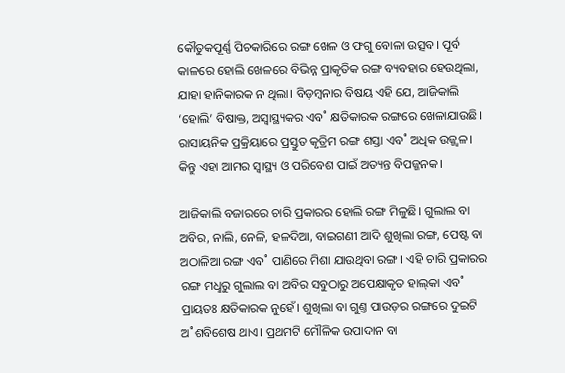କୌତୁକପୂର୍ଣ୍ଣ ପିଚକାରିରେ ରଙ୍ଗ ଖେଳ ଓ ଫଗୁ ବୋଳା ଉତ୍ସବ। ପୂର୍ବ କାଳରେ ହୋଲି ଖେଳରେ ବିଭିନ୍ନ ପ୍ରାକୃତିକ ରଙ୍ଗ ବ୍ୟବହାର ହେଉଥିଲା, ଯାହା ହାନିକାରକ ନ ଥିଲା। ବିଡ଼ମ୍ବନାର ବିଷୟ ଏହି ଯେ, ଆଜିକାଲି ‘ହୋଲି’ ବିଷାକ୍ତ, ଅସ୍ବାସ୍ଥ୍ୟକର ଏବ˚ କ୍ଷତିକାରକ ରଙ୍ଗରେ ଖେଳାଯାଉଛି। ରାସାୟନିକ ପ୍ରକ୍ରିୟାରେ ପ୍ରସ୍ତୁତ କୃତ୍ରିମ ରଙ୍ଗ ଶସ୍ତା ଏବ˚ ଅଧିକ ଉଜ୍ଜ୍ବଳ। କିନ୍ତୁ ଏହା ଆମର ସ୍ବାସ୍ଥ୍ୟ ଓ ପରିବେଶ ପାଇଁ ଅତ୍ୟନ୍ତ ବିପଜ୍ଜନକ।

ଆଜିକାଲି ବଜାରରେ ଚାରି ପ୍ରକାରର ହୋଲି ରଙ୍ଗ ମିଳୁଛି। ଗୁଲାଲ ବା ଅବିର, ନାଲି, ନେଳି, ହଳଦିଆ, ବାଇଗଣୀ ଆଦି ଶୁଖିଲା ରଙ୍ଗ, ପେଷ୍ଟ ବା ଅଠାଳିଆ ରଙ୍ଗ ଏବ˚ ପାଣିରେ ମିଶା ଯାଉଥିବା ରଙ୍ଗ। ଏହି ଚାରି ପ୍ରକାରର ରଙ୍ଗ ମଧୢରୁ ଗୁଲାଲ ବା ଅବିର ସବୁଠାରୁ ଅପେକ୍ଷାକୃତ ହାଲ୍‌କା ଏବ˚ ପ୍ରାୟତଃ କ୍ଷତିକାରକ ନୁହେଁ। ଶୁଖିଲା ବା ଗୁଣ୍ତ ପାଉଡ଼ର ରଙ୍ଗରେ ଦୁଇଟି ଅ˚ଶବିଶେଷ ଥାଏ। ପ୍ରଥମଟି ମୌଳିକ ଉପାଦାନ ବା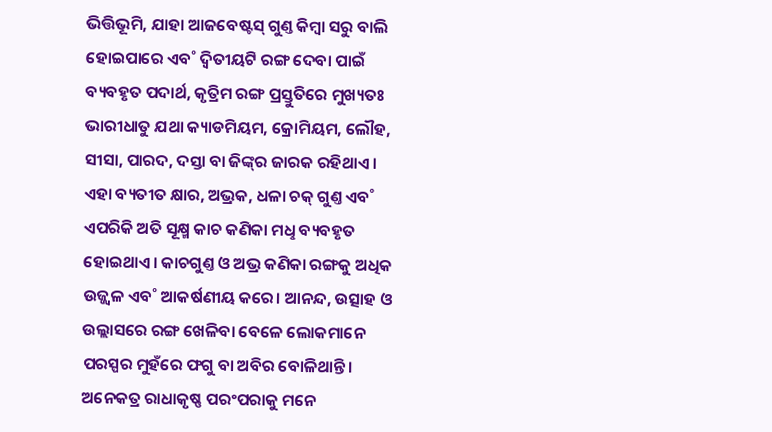ଭିତ୍ତିଭୂମି, ଯାହା ଆଜବେଷ୍ଟସ୍‌ ଗୁଣ୍ତ କିମ୍ବା ସରୁ ବାଲି ହୋଇପାରେ ଏବ˚ ଦ୍ବିତୀୟଟି ରଙ୍ଗ ଦେବା ପାଇଁ ବ୍ୟବହୃତ ପଦାର୍ଥ, କୃତ୍ରିମ ରଙ୍ଗ ପ୍ରସ୍ତୁତିରେ ମୁଖ୍ୟତଃ ଭାରୀଧାତୁ ଯଥା କ୍ୟାଡମିୟମ, କ୍ରୋମିୟମ, ଲୌହ, ସୀସା, ପାରଦ, ଦସ୍ତା ବା ଜିଙ୍କ୍‌ର ଜାରକ ରହିଥାଏ। ଏହା ବ୍ୟତୀତ କ୍ଷାର, ଅଭ୍ରକ, ଧଳା ଚକ୍‌ ଗୁଣ୍ତ ଏବ˚ ଏପରିକି ଅତି ସୂକ୍ଷ୍ମ କାଚ କଣିକା ମଧୢ ବ୍ୟବହୃତ ହୋଇଥାଏ। କାଚଗୁଣ୍ତ ଓ ଅଭ୍ର କଣିକା ରଙ୍ଗକୁ ଅଧିକ ଉଜ୍ଜ୍ବଳ ଏବ˚ ଆକର୍ଷଣୀୟ କରେ। ଆନନ୍ଦ, ଉତ୍ସାହ ଓ ଉଲ୍ଲାସରେ ରଙ୍ଗ ଖେଳିବା ବେଳେ ଲୋକମାନେ ପରସ୍ପର ମୁହଁରେ ଫଗୁ ବା ଅବିର ବୋଳିଥାନ୍ତି। ଅନେକତ୍ର ରାଧାକୃଷ୍ଣ ପରଂପରାକୁ ମନେ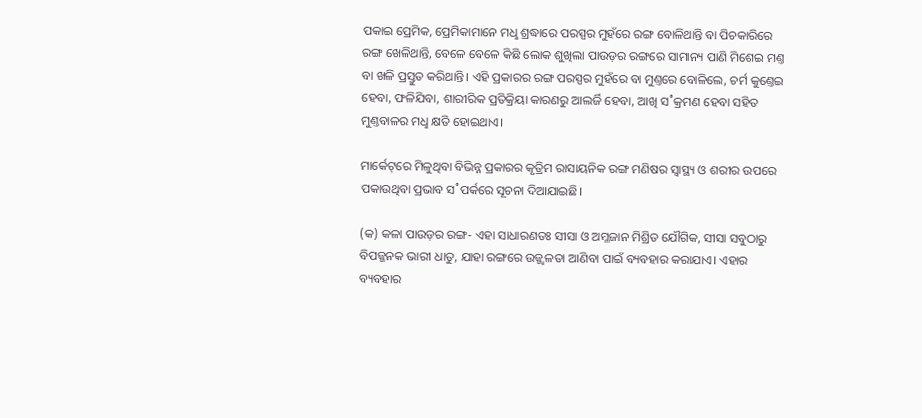ପକାଇ ପ୍ରେମିକ, ପ୍ରେମିକାମାନେ ମଧୢ ଶ୍ରଦ୍ଧାରେ ପରସ୍ପର ମୁହଁରେ ରଙ୍ଗ ବୋଳିଥାନ୍ତି ବା ପିଚକାରିରେ ରଙ୍ଗ ଖେଳିଥାନ୍ତି, ବେଳେ ବେଳେ କିଛି ଲୋକ ଶୁଖିଲା ପାଉଡ଼ର ରଙ୍ଗରେ ସାମାନ୍ୟ ପାଣି ମିଶେଇ ମଣ୍ତ ବା ଖଳି ପ୍ରସ୍ତୁତ କରିଥାନ୍ତି। ଏହି ପ୍ରକାରର ରଙ୍ଗ ପରସ୍ପର ମୁହଁରେ ବା ମୁଣ୍ତରେ ବୋଳିଲେ, ଚର୍ମ କୁଣ୍ତେଇ ହେବା, ଫଳିଯିବା, ଶାରୀରିକ ପ୍ରତିକ୍ରିୟା କାରଣରୁ ଆଲର୍ଜି ହେବା, ଆଖି ସ˚କ୍ରମଣ ହେବା ସହିତ ମୁଣ୍ତବାଳର ମଧୢ କ୍ଷତି ହୋଇଥାଏ।

ମାର୍କେଟ୍‌ରେ ମିଳୁଥିବା ବିଭିନ୍ନ ପ୍ରକାରର କୃତ୍ରିମ ରାସାୟନିକ ରଙ୍ଗ ମଣିଷର ସ୍ବାସ୍ଥ୍ୟ ଓ ଶରୀର ଉପରେ ପକାଉଥିବା ପ୍ରଭାବ ସ˚ପର୍କରେ ସୂଚନା ଦିଆଯାଇଛି।

(କ) କଳା ପାଉଡ଼ର ରଙ୍ଗ- ଏହା ସାଧାରଣତଃ ସୀସା ଓ ଅମ୍ଳଜାନ ମିଶ୍ରିତ ଯୌଗିକ, ସୀସା ସବୁଠାରୁ ବିପଜ୍ଜନକ ଭାରୀ ଧାତୁ, ଯାହା ରଙ୍ଗରେ ଉଜ୍ଜ୍ବଳତା ଆଣିବା ପାଇଁ ବ୍ୟବହାର କରାଯାଏ। ଏହାର ବ୍ୟବହାର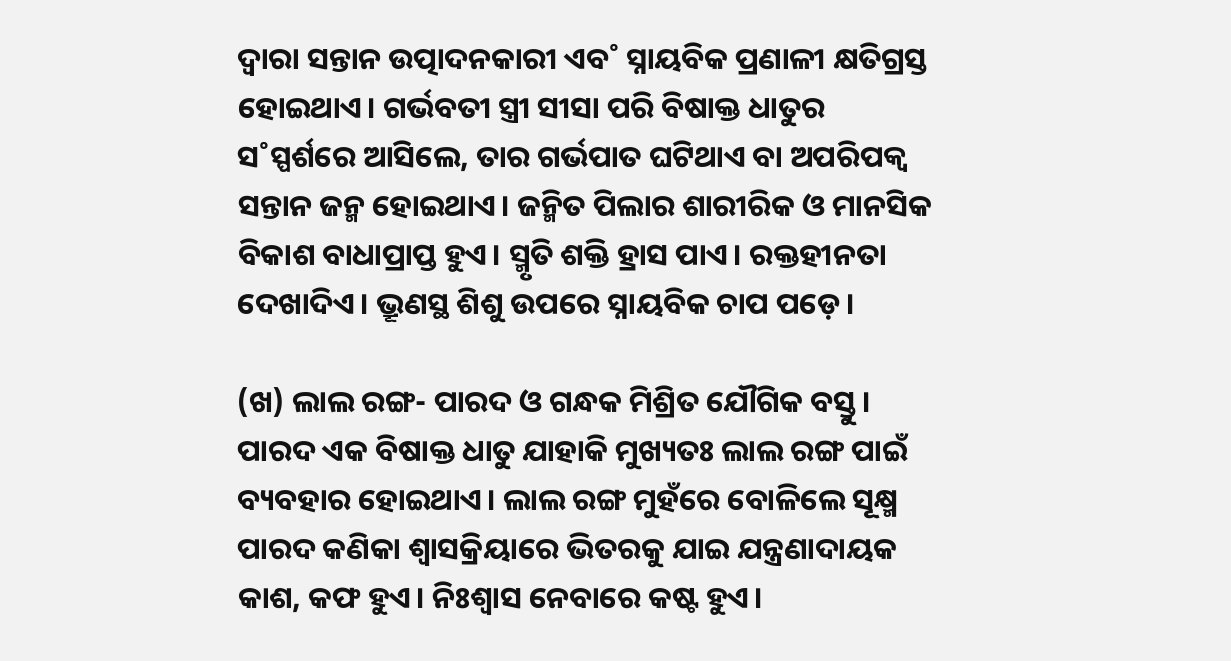ଦ୍ବାରା ସନ୍ତାନ ଉତ୍ପାଦନକାରୀ ଏବ˚ ସ୍ନାୟବିକ ପ୍ରଣାଳୀ କ୍ଷତିଗ୍ରସ୍ତ ହୋଇଥାଏ। ଗର୍ଭବତୀ ସ୍ତ୍ରୀ ସୀସା ପରି ବିଷାକ୍ତ ଧାତୁର ସ˚ସ୍ପର୍ଶରେ ଆସିଲେ, ତାର ଗର୍ଭପାତ ଘଟିଥାଏ ବା ଅପରିପକ୍ବ ସନ୍ତାନ ଜନ୍ମ ହୋଇଥାଏ। ଜନ୍ମିତ ପିଲାର ଶାରୀରିକ ଓ ମାନସିକ ବିକାଶ ବାଧାପ୍ରାପ୍ତ ହୁଏ। ସ୍ମୃତି ଶକ୍ତି ହ୍ରାସ ପାଏ। ରକ୍ତହୀନତା ଦେଖାଦିଏ। ଭ୍ରୂଣସ୍ଥ ଶିଶୁ ଉପରେ ସ୍ନାୟବିକ ଚାପ ପଡ଼େ।

(ଖ) ଲାଲ ରଙ୍ଗ- ପାରଦ ଓ ଗନ୍ଧକ ମିଶ୍ରିତ ଯୌଗିକ ବସ୍ତୁ। ପାରଦ ଏକ ବିଷାକ୍ତ ଧାତୁ ଯାହାକି ମୁଖ୍ୟତଃ ଲାଲ ରଙ୍ଗ ପାଇଁ ବ୍ୟବହାର ହୋଇଥାଏ। ଲାଲ ରଙ୍ଗ ମୁହଁରେ ବୋଳିଲେ ସୂକ୍ଷ୍ମ ପାରଦ କଣିକା ଶ୍ବାସକ୍ରିୟାରେ ଭିତରକୁ ଯାଇ ଯନ୍ତ୍ରଣାଦାୟକ କାଶ, କଫ ହୁଏ। ନିଃଶ୍ବାସ ନେବାରେ କଷ୍ଟ ହୁଏ।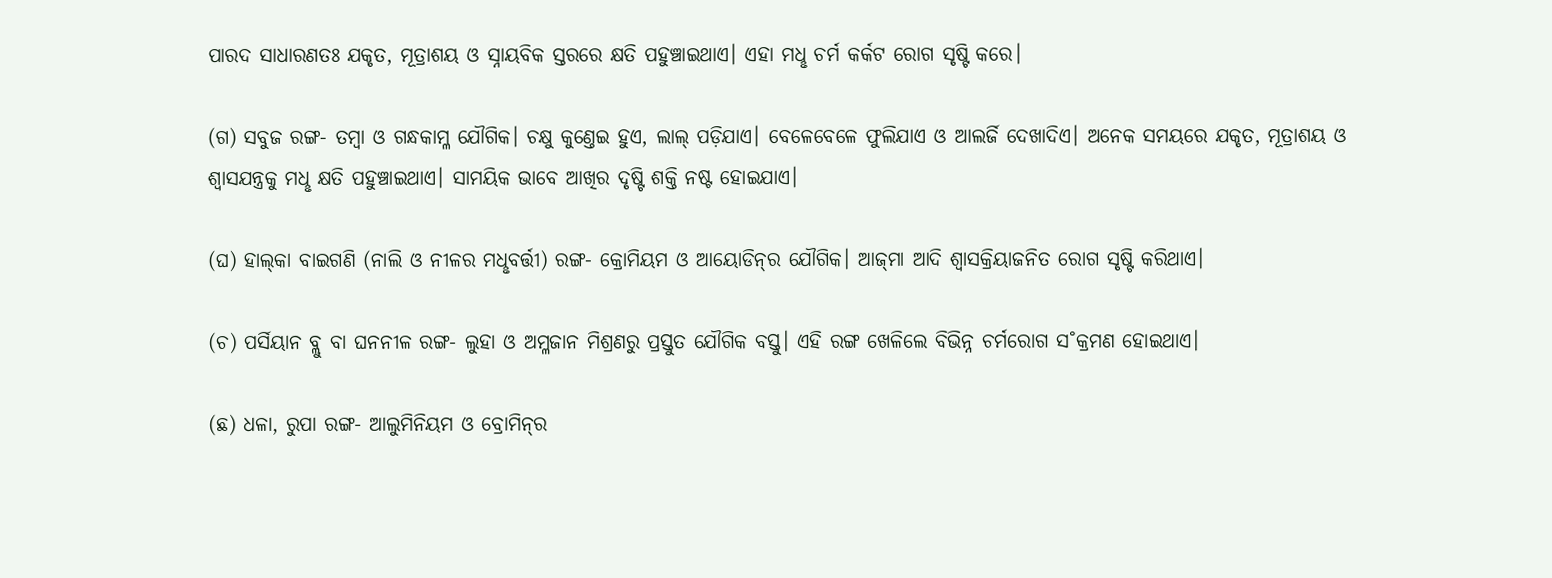ପାରଦ ସାଧାରଣତଃ ଯକୃତ, ମୂତ୍ରାଶୟ ଓ ସ୍ନାୟବିକ ସ୍ତରରେ କ୍ଷତି ପହୁଞ୍ଚାଇଥାଏ। ଏହା ମଧୢ ଚର୍ମ କର୍କଟ ରୋଗ ସୃଷ୍ଟି କରେ।

(ଗ) ସବୁଜ ରଙ୍ଗ- ତମ୍ବା ଓ ଗନ୍ଧକାମ୍ଳ ଯୌଗିକ। ଚକ୍ଷୁ କୁଣ୍ତେଇ ହୁଏ, ଲାଲ୍‌ ପଡ଼ିଯାଏ। ବେଳେବେଳେ ଫୁଲିଯାଏ ଓ ଆଲର୍ଜି ଦେଖାଦିଏ। ଅନେକ ସମୟରେ ଯକୃତ, ମୂତ୍ରାଶୟ ଓ ଶ୍ବାସଯନ୍ତ୍ରକୁ ମଧୢ କ୍ଷତି ପହୁଞ୍ଚାଇଥାଏ। ସାମୟିକ ଭାବେ ଆଖିର ଦୃଷ୍ଟି ଶକ୍ତି ନଷ୍ଟ ହୋଇଯାଏ।

(ଘ) ହାଲ୍‌କା ବାଇଗଣି (ନାଲି ଓ ନୀଳର ମଧୢବର୍ତ୍ତୀ) ରଙ୍ଗ- କ୍ରୋମିୟମ ଓ ଆୟୋଡିନ୍‌ର ଯୌଗିକ। ଆଜ୍‌ମା ଆଦି ଶ୍ବାସକ୍ରିୟାଜନିତ ରୋଗ ସୃଷ୍ଟି କରିଥାଏ।

(ଚ) ପର୍ସିୟାନ ବ୍ଲୁ ବା ଘନନୀଳ ରଙ୍ଗ- ଲୁହା ଓ ଅମ୍ଳଜାନ ମିଶ୍ରଣରୁ ପ୍ରସ୍ତୁତ ଯୌଗିକ ବସ୍ତୁ। ଏହି ରଙ୍ଗ ଖେଳିଲେ ବିଭିନ୍ନ ଚର୍ମରୋଗ ସ˚କ୍ରମଣ ହୋଇଥାଏ।

(ଛ) ଧଳା, ରୁପା ରଙ୍ଗ- ଆଲୁମିନିୟମ ଓ ବ୍ରୋମିନ୍‌ର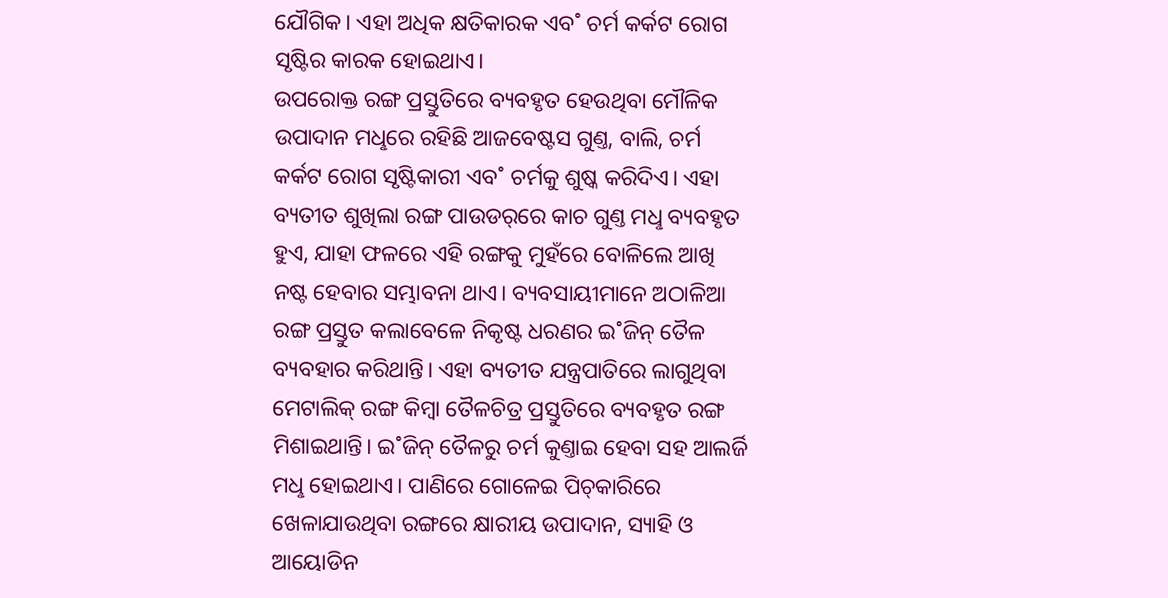ଯୌଗିକ। ଏହା ଅଧିକ କ୍ଷତିକାରକ ଏବ˚ ଚର୍ମ କର୍କଟ ରୋଗ ସୃଷ୍ଟିର କାରକ ହୋଇଥାଏ।
ଉପରୋକ୍ତ ରଙ୍ଗ ପ୍ରସ୍ତୁତିରେ ବ୍ୟବହୃତ ହେଉଥିବା ମୌଳିକ ଉପାଦାନ ମଧୢରେ ରହିଛି ଆଜବେଷ୍ଟସ ଗୁଣ୍ତ, ବାଲି, ଚର୍ମ କର୍କଟ ରୋଗ ସୃଷ୍ଟିକାରୀ ଏବ˚ ଚର୍ମକୁ ଶୁଷ୍କ କରିଦିଏ। ଏହା ବ୍ୟତୀତ ଶୁଖିଲା ରଙ୍ଗ ପାଉଡର‌୍‌ରେ କାଚ ଗୁଣ୍ତ ମଧୢ ବ୍ୟବହୃତ ହୁଏ, ଯାହା ଫଳରେ ଏହି ରଙ୍ଗକୁ ମୁହଁରେ ବୋଳିଲେ ଆଖି ନଷ୍ଟ ହେବାର ସମ୍ଭାବନା ଥାଏ। ବ୍ୟବସାୟୀମାନେ ଅଠାଳିଆ ରଙ୍ଗ ପ୍ରସ୍ତୁତ କଲାବେଳେ ନିକୃଷ୍ଟ ଧରଣର ଇ˚ଜିନ୍‌ ତୈଳ ବ୍ୟବହାର କରିଥାନ୍ତି। ଏହା ବ୍ୟତୀତ ଯନ୍ତ୍ରପାତିରେ ଲାଗୁଥିବା ମେଟାଲିକ୍‌ ରଙ୍ଗ କିମ୍ବା ତୈଳଚିତ୍ର ପ୍ରସ୍ତୁତିରେ ବ୍ୟବହୃତ ରଙ୍ଗ ମିଶାଇଥାନ୍ତି। ଇ˚ଜିନ୍‌ ତୈଳରୁ ଚର୍ମ କୁଣ୍ତାଇ ହେବା ସହ ଆଲର୍ଜି ମଧୢ ହୋଇଥାଏ। ପାଣିରେ ଗୋଳେଇ ପିଚ୍‌କାରିରେ ଖେଳାଯାଉଥିବା ରଙ୍ଗରେ କ୍ଷାରୀୟ ଉପାଦାନ, ସ୍ୟାହି ଓ ଆୟୋଡିନ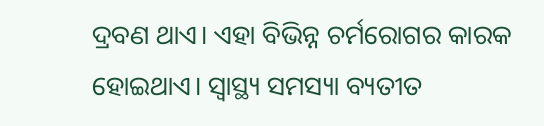ଦ୍ରବଣ ଥାଏ। ଏହା ବିଭିନ୍ନ ଚର୍ମରୋଗର କାରକ ହୋଇଥାଏ। ସ୍ବାସ୍ଥ୍ୟ ସମସ୍ୟା ବ୍ୟତୀତ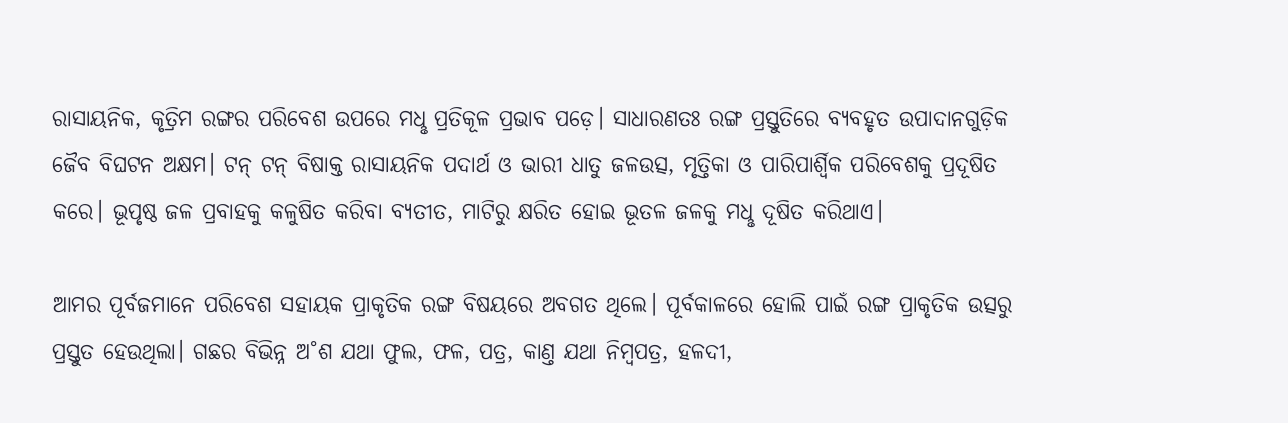ରାସାୟନିକ, କୃତ୍ରିମ ରଙ୍ଗର ପରିବେଶ ଉପରେ ମଧୢ ପ୍ରତିକୂଳ ପ୍ରଭାବ ପଡ଼େ। ସାଧାରଣତଃ ରଙ୍ଗ ପ୍ରସ୍ତୁତିରେ ବ୍ୟବହୃତ ଉପାଦାନଗୁଡ଼ିକ ଜୈବ ବିଘଟନ ଅକ୍ଷମ। ଟନ୍‌ ଟନ୍‌ ବିଷାକ୍ତ ରାସାୟନିକ ପଦାର୍ଥ ଓ ଭାରୀ ଧାତୁ ଜଳଉତ୍ସ, ମୃତ୍ତିକା ଓ ପାରିପାର୍ଶ୍ବିକ ପରିବେଶକୁ ପ୍ରଦୂଷିତ କରେ। ଭୂପୃଷ୍ଠ ଜଳ ପ୍ରବାହକୁ କଳୁଷିତ କରିବା ବ୍ୟତୀତ, ମାଟିରୁ କ୍ଷରିତ ହୋଇ ଭୂତଳ ଜଳକୁ ମଧୢ ଦୂଷିତ କରିଥାଏ।

ଆମର ପୂର୍ବଜମାନେ ପରିବେଶ ସହାୟକ ପ୍ରାକୃତିକ ରଙ୍ଗ ବିଷୟରେ ଅବଗତ ଥିଲେ। ପୂର୍ବକାଳରେ ହୋଲି ପାଇଁ ରଙ୍ଗ ପ୍ରାକୃତିକ ଉତ୍ସରୁ ପ୍ରସ୍ତୁତ ହେଉଥିଲା। ଗଛର ବିଭିନ୍ନ ଅ˚ଶ ଯଥା ଫୁଲ, ଫଳ, ପତ୍ର, କାଣ୍ତ ଯଥା ନିମ୍ବପତ୍ର, ହଳଦୀ,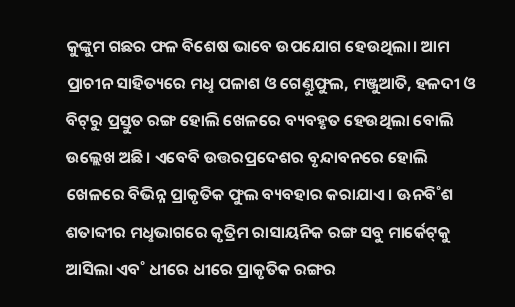କୁଙ୍କୁମ ଗଛର ଫଳ ବିଶେଷ ଭାବେ ଉପଯୋଗ ହେଉଥିଲା। ଆମ ପ୍ରାଚୀନ ସାହିତ୍ୟରେ ମଧୢ ପଳାଶ ଓ ଗେଣ୍ତୁଫୁଲ, ମଞ୍ଜୁଆତି, ହଳଦୀ ଓ ବିଟ୍‌ରୁ ପ୍ରସ୍ତୁତ ରଙ୍ଗ ହୋଲି ଖେଳରେ ବ୍ୟବହୃତ ହେଉଥିଲା ବୋଲି ଉଲ୍ଲେଖ ଅଛି। ଏବେବି ଉତ୍ତରପ୍ରଦେଶର ବୃନ୍ଦାବନରେ ହୋଲି ଖେଳରେ ବିଭିନ୍ନ ପ୍ରାକୃତିକ ଫୁଲ ବ୍ୟବହାର କରାଯାଏ। ଊନବି˚ଶ ଶତାବ୍ଦୀର ମଧୢଭାଗରେ କୃତ୍ରିମ ରାସାୟନିକ ରଙ୍ଗ ସବୁ ମାର୍କେଟ୍‌କୁ ଆସିଲା ଏବ˚ ଧୀରେ ଧୀରେ ପ୍ରାକୃତିକ ରଙ୍ଗର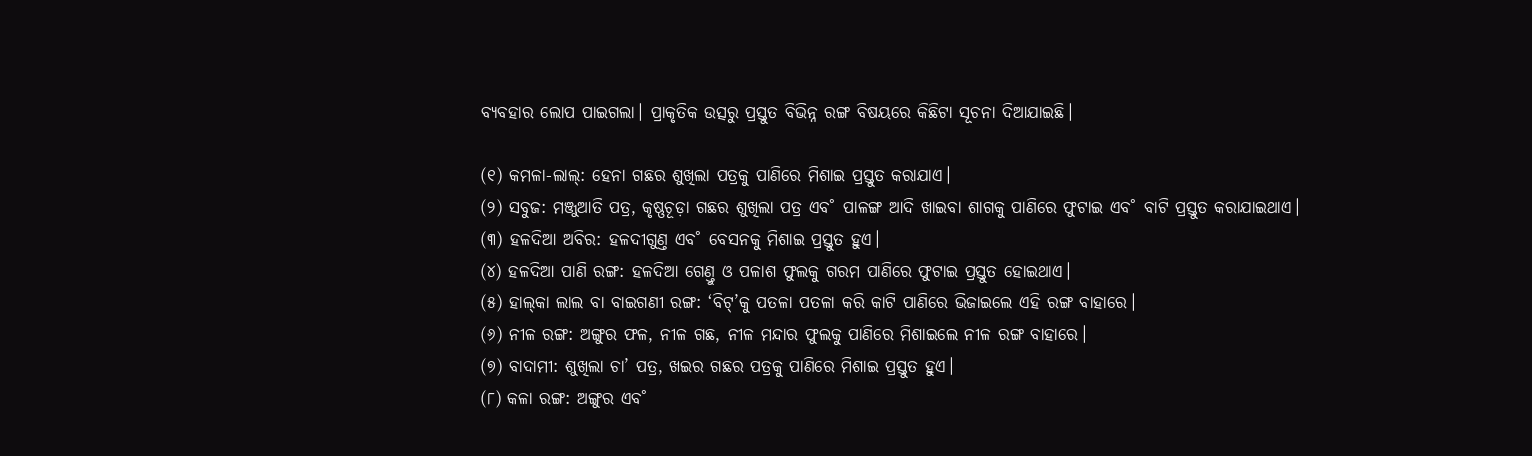ବ୍ୟବହାର ଲୋପ ପାଇଗଲା। ପ୍ରାକୃତିକ ଉତ୍ସରୁ ପ୍ରସ୍ତୁତ ବିଭିନ୍ନ ରଙ୍ଗ ବିଷୟରେ କିଛିଟା ସୂଚନା ଦିଆଯାଇଛି।

(୧) କମଳା-ଲାଲ୍‌: ହେନା ଗଛର ଶୁଖିଲା ପତ୍ରକୁ ପାଣିରେ ମିଶାଇ ପ୍ରସ୍ତୁତ କରାଯାଏ।
(୨) ସବୁଜ: ମଞ୍ଜୁଆତି ପତ୍ର, କୃଷ୍ଣଚୂଡ଼ା ଗଛର ଶୁଖିଲା ପତ୍ର ଏବ˚ ପାଳଙ୍ଗ ଆଦି ଖାଇବା ଶାଗକୁ ପାଣିରେ ଫୁଟାଇ ଏବ˚ ବାଟି ପ୍ରସ୍ତୁତ କରାଯାଇଥାଏ।
(୩) ହଳଦିଆ ଅବିର: ହଳଦୀଗୁଣ୍ତ ଏବ˚ ବେସନକୁ ମିଶାଇ ପ୍ରସ୍ତୁତ ହୁଏ।
(୪) ହଳଦିଆ ପାଣି ରଙ୍ଗ: ହଳଦିଆ ଗେଣ୍ତୁ ଓ ପଳାଶ ଫୁଲକୁ ଗରମ ପାଣିରେ ଫୁଟାଇ ପ୍ରସ୍ତୁତ ହୋଇଥାଏ।
(୫) ହାଲ୍‌କା ଲାଲ ବା ବାଇଗଣୀ ରଙ୍ଗ: ‘ବିଟ୍‌’କୁ ପତଳା ପତଳା କରି କାଟି ପାଣିରେ ଭିଜାଇଲେ ଏହି ରଙ୍ଗ ବାହାରେ।
(୬) ନୀଳ ରଙ୍ଗ: ଅଙ୍ଗୁର ଫଳ, ନୀଳ ଗଛ, ନୀଳ ମନ୍ଦାର ଫୁଲକୁ ପାଣିରେ ମିଶାଇଲେ ନୀଳ ରଙ୍ଗ ବାହାରେ।
(୭) ବାଦାମୀ: ଶୁଖିଲା ଚା’ ପତ୍ର, ଖଇର ଗଛର ପତ୍ରକୁ ପାଣିରେ ମିଶାଇ ପ୍ରସ୍ତୁତ ହୁଏ।
(୮) କଳା ରଙ୍ଗ: ଅଙ୍ଗୁର ଏବ˚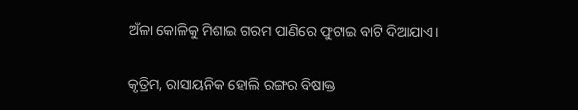ଅଁଳା କୋଳିକୁ ମିଶାଇ ଗରମ ପାଣିରେ ଫୁଟାଇ ବାଟି ଦିଆଯାଏ।

କୃତ୍ରିମ, ରାସାୟନିକ ହୋଲି ରଙ୍ଗର ବିଷାକ୍ତ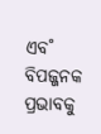ଏବ˚ ବିପଜ୍ଜନକ ପ୍ରଭାବକୁ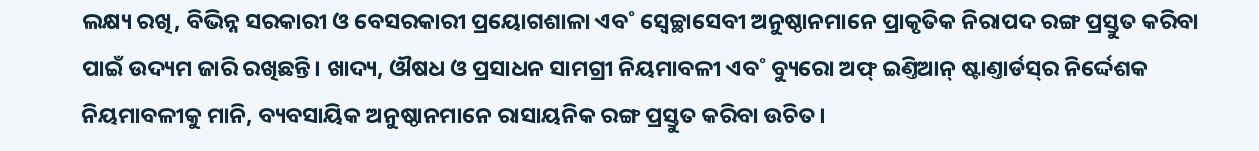ଲକ୍ଷ୍ୟ ରଖି, ବିଭିନ୍ନ ସରକାରୀ ଓ ବେସରକାରୀ ପ୍ରୟୋଗଶାଳା ଏବ˚ ସ୍ବେଚ୍ଛାସେବୀ ଅନୁଷ୍ଠାନମାନେ ପ୍ରାକୃତିକ ନିରାପଦ ରଙ୍ଗ ପ୍ରସ୍ତୁତ କରିବା ପାଇଁ ଉଦ୍ୟମ ଜାରି ରଖିଛନ୍ତି। ଖାଦ୍ୟ, ଔଷଧ ଓ ପ୍ରସାଧନ ସାମଗ୍ରୀ ନିୟମାବଳୀ ଏବ˚ ବ୍ୟୁରୋ ଅଫ୍‌ ଇଣ୍ତିଆନ୍‌ ଷ୍ଟାଣ୍ତାର୍ଡସ୍‌ର ନିର୍ଦ୍ଦେଶକ ନିୟମାବଳୀକୁ ମାନି, ବ୍ୟବସାୟିକ ଅନୁଷ୍ଠାନମାନେ ରାସାୟନିକ ରଙ୍ଗ ପ୍ରସ୍ତୁତ କରିବା ଉଚିତ।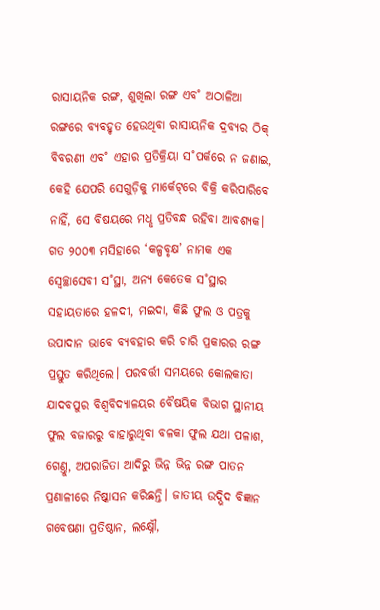ରାସାୟନିକ ରଙ୍ଗ, ଶୁଖିଲା ରଙ୍ଗ ଏବ˚ ଅଠାଳିଆ ରଙ୍ଗରେ ବ୍ୟବହୃତ ହେଉଥିବା ରାସାୟନିକ ଦ୍ରବ୍ୟର ଠିକ୍‌ ବିବରଣୀ ଏବ˚ ଏହାର ପ୍ରତିକ୍ରିୟା ସ˚ପର୍କରେ ନ ଜଣାଇ, କେହି ଯେପରି ସେଗୁଡ଼ିକୁ ମାର୍କେଟ୍‌ରେ ବିକ୍ରି କରିପାରିବେ ନାହିଁ, ସେ ବିଷୟରେ ମଧୢ ପ୍ରତିବନ୍ଧ ରହିବା ଆବଶ୍ୟକ। ଗତ ୨୦୦୩ ମସିହାରେ ‘କଳ୍ପବୃକ୍ଷ’ ନାମକ ଏକ ସ୍ବେଚ୍ଛାସେବୀ ସ˚ସ୍ଥା, ଅନ୍ୟ କେତେକ ସ˚ସ୍ଥାର ସହାୟତାରେ ହଳଦୀ, ମଇଦା, କିଛି ଫୁଲ ଓ ପତ୍ରକୁ ଉପାଦାନ ଭାବେ ବ୍ୟବହାର କରି ଚାରି ପ୍ରକାରର ରଙ୍ଗ ପ୍ରସ୍ତୁତ କରିଥିଲେ। ପରବର୍ତ୍ତୀ ସମୟରେ କୋଲକାତା ଯାଦବପୁର ବିଶ୍ବବିଦ୍ୟାଳୟର ବୈଷୟିକ ବିଭାଗ ସ୍ଥାନୀୟ ଫୁଲ ବଜାରରୁ ବାହାରୁଥିବା ବଳକା ଫୁଲ ଯଥା ପଳାଶ, ଗେଣ୍ତୁ, ଅପରାଜିତା ଆଦିରୁ ଭିନ୍ନ ଭିନ୍ନ ରଙ୍ଗ ପାତନ ପ୍ରଣାଳୀରେ ନିଷ୍କାସନ କରିଛନ୍ତି। ଜାତୀୟ ଉଦ୍ଭିଦ ବିଜ୍ଞାନ ଗବେଷଣା ପ୍ରତିଷ୍ଠାନ, ଲକ୍ଷ୍ନୌ,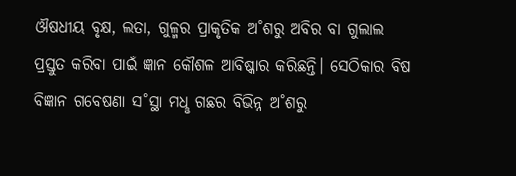ଔଷଧୀୟ ବୃକ୍ଷ, ଲତା, ଗୁଳ୍ମର ପ୍ରାକୃତିକ ଅ˚ଶରୁ ଅବିର ବା ଗୁଲାଲ ପ୍ରସ୍ତୁତ କରିବା ପାଇଁ ଜ୍ଞାନ କୌଶଳ ଆବିଷ୍କାର କରିଛନ୍ତି। ସେଠିକାର ବିଷ ବିଜ୍ଞାନ ଗବେଷଣା ସ˚ସ୍ଥା ମଧୢ ଗଛର ବିଭିନ୍ନ ଅ˚ଶରୁ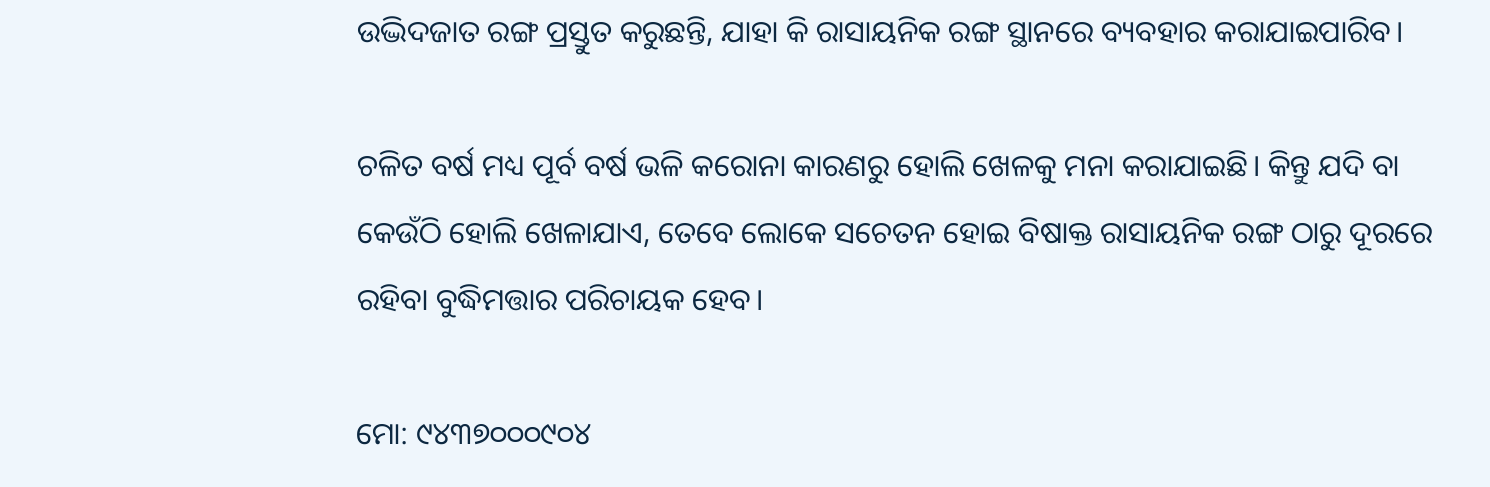ଉଦ୍ଭିଦଜାତ ରଙ୍ଗ ପ୍ରସ୍ତୁତ କରୁଛନ୍ତି, ଯାହା କି ରାସାୟନିକ ରଙ୍ଗ ସ୍ଥାନରେ ବ୍ୟବହାର କରାଯାଇପାରିବ।

ଚଳିତ ବର୍ଷ ମଧ୍ୟ ପୂର୍ବ ବର୍ଷ ଭଳି କରୋନା କାରଣରୁ ହୋଲି ଖେଳକୁ ମନା କରାଯାଇଛି। କିନ୍ତୁ ଯଦି ବା କେଉଁଠି ହୋଲି ଖେଳାଯାଏ, ତେବେ ଲୋକେ ସଚେତନ ହୋଇ ବିଷାକ୍ତ ରାସାୟନିକ ରଙ୍ଗ ଠାରୁ ଦୂରରେ ରହିବା ବୁଦ୍ଧିମତ୍ତାର ପରିଚାୟକ ହେବ।

ମୋ: ୯୪୩୭୦୦୦୯୦୪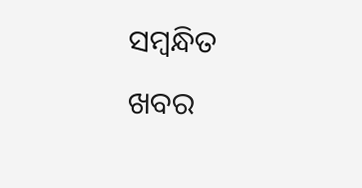ସମ୍ବନ୍ଧିତ ଖବର